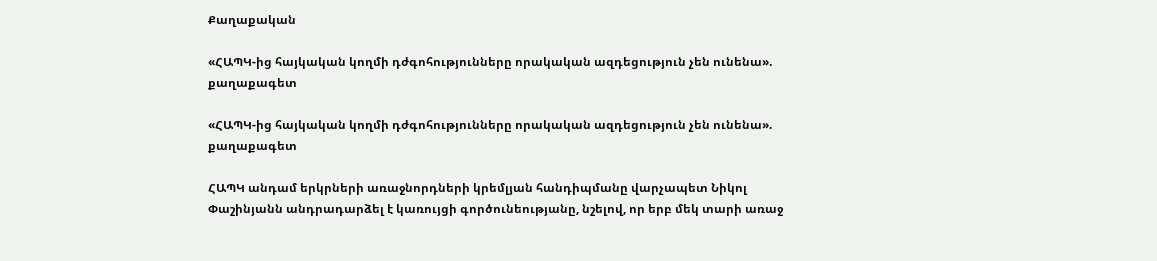Քաղաքական

«ՀԱՊԿ-ից հայկական կողմի դժգոհությունները որակական ազդեցություն չեն ունենա». քաղաքագետ

«ՀԱՊԿ-ից հայկական կողմի դժգոհությունները որակական ազդեցություն չեն ունենա». քաղաքագետ

ՀԱՊԿ անդամ երկրների առաջնորդների կրեմլյան հանդիպմանը վարչապետ Նիկոլ Փաշինյանն անդրադարձել է կառույցի գործունեությանը, նշելով, որ երբ մեկ տարի առաջ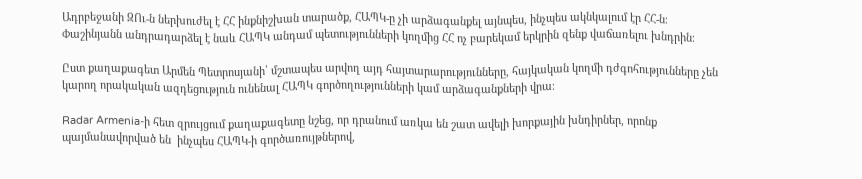Ադրբեջանի ԶՈւ-ն ներխուժել է ՀՀ ինքնիշխան տարածք, ՀԱՊԿ-ը չի արձագանքել այնպես, ինչպես ակնկալում էր ՀՀ-ն։ Փաշինյանն անդրադարձել է նաև ՀԱՊԿ անդամ պետությունների կողմից ՀՀ ոչ բարեկամ երկրին զենք վաճառելու խնդրին։

Ըստ քաղաքագետ Արմեն Պետրոսյանի՝ մշտապես արվող այդ հայտարարությունները, հայկական կողմի դժգոհությունները չեն կարող որակական ազդեցություն ունենալ ՀԱՊԿ գործողությունների կամ արձագանքների վրա։

Radar Armenia-ի հետ զրույցում քաղաքագետը նշեց, որ դրանում առկա են շատ ավելի խորքային խնդիրներ, որոնք պայմանավորված են  ինչպես ՀԱՊԿ-ի գործառույթներով,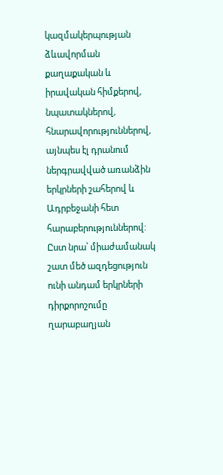կազմակերպության ձևավորման քաղաքական և իրավական հիմքերով, նպատակներով, հնարավորություններով, այնպես էլ դրանում ներգրավված առանձին երկրների շահերով և Ադրբեջանի հետ հարաբերություններով: Ըստ նրա՝ միաժամանակ շատ մեծ ազդեցություն ունի անդամ երկրների դիրքորոշումը ղարաբաղյան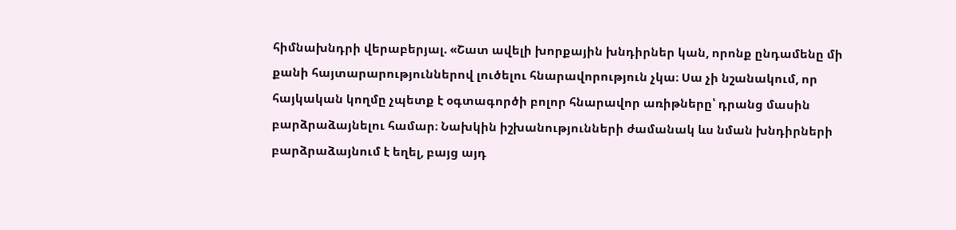հիմնախնդրի վերաբերյալ. «Շատ ավելի խորքային խնդիրներ կան, որոնք ընդամենը մի քանի հայտարարություններով լուծելու հնարավորություն չկա։ Սա չի նշանակում, որ հայկական կողմը չպետք է օգտագործի բոլոր հնարավոր առիթները՝ դրանց մասին բարձրաձայնելու համար։ Նախկին իշխանությունների ժամանակ ևս նման խնդիրների բարձրաձայնում է եղել, բայց այդ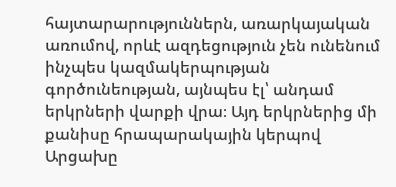հայտարարություններն, առարկայական առումով, որևէ ազդեցություն չեն ունենում ինչպես կազմակերպության գործունեության, այնպես էլ՝ անդամ երկրների վարքի վրա։ Այդ երկրներից մի քանիսը հրապարակային կերպով Արցախը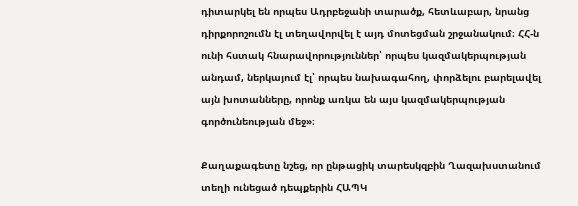դիտարկել են որպես Ադրբեջանի տարածք, հետևաբար, նրանց դիրքորոշումն էլ տեղավորվել է այդ մոտեցման շրջանակում։ ՀՀ-ն ունի հստակ հնարավորություններ՝ որպես կազմակերպության անդամ, ներկայում էլ՝ որպես նախագահող, փորձելու բարելավել այն խոտանները, որոնք առկա են այս կազմակերպության գործունեության մեջ»։

Քաղաքագետը նշեց, որ ընթացիկ տարեսկզբին Ղազախստանում տեղի ունեցած դեպքերին ՀԱՊԿ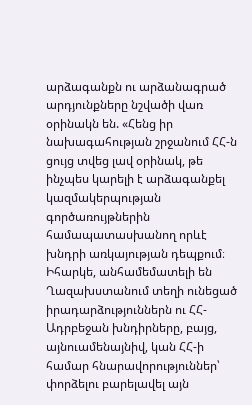արձագանքն ու արձանագրած արդյունքները նշվածի վառ օրինակն են. «Հենց իր նախագահության շրջանում ՀՀ-ն ցույց տվեց լավ օրինակ, թե ինչպես կարելի է արձագանքել կազմակերպության գործառույթներին համապատասխանող որևէ խնդրի առկայության դեպքում։ Իհարկե, անհամեմատելի են Ղազախստանում տեղի ունեցած իրադարձություններն ու ՀՀ-Ադրբեջան խնդիրները, բայց, այնուամենայնիվ, կան ՀՀ-ի համար հնարավորություններ՝ փորձելու բարելավել այն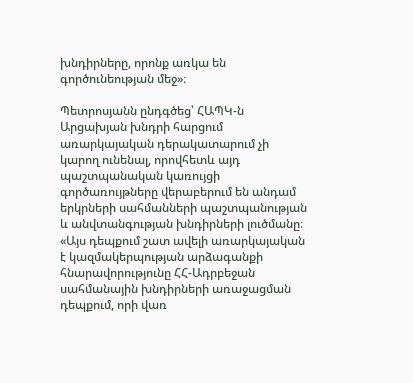խնդիրները, որոնք առկա են գործունեության մեջ»։

Պետրոսյանն ընդգծեց՝ ՀԱՊԿ-ն Արցախյան խնդրի հարցում առարկայական դերակատարում չի կարող ունենալ, որովհետև այդ պաշտպանական կառույցի գործառույթները վերաբերում են անդամ երկրների սահմանների պաշտպանության և անվտանգության խնդիրների լուծմանը։ «Այս դեպքում շատ ավելի առարկայական է կազմակերպության արձագանքի հնարավորությունը ՀՀ-Ադրբեջան սահմանային խնդիրների առաջացման դեպքում, որի վառ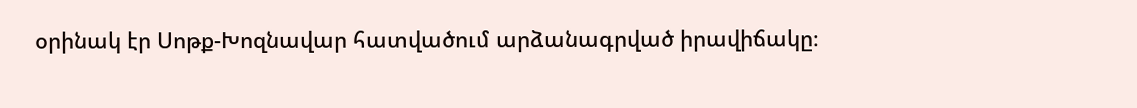օրինակ էր Սոթք-Խոզնավար հատվածում արձանագրված իրավիճակը։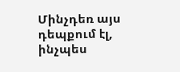Մինչդեռ այս դեպքում էլ, ինչպես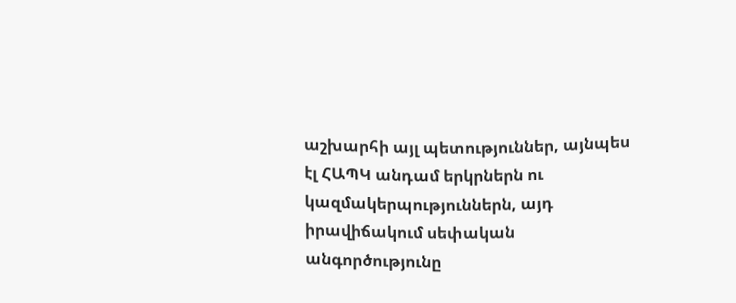աշխարհի այլ պետություններ, այնպես էլ ՀԱՊԿ անդամ երկրներն ու կազմակերպություններն, այդ իրավիճակում սեփական անգործությունը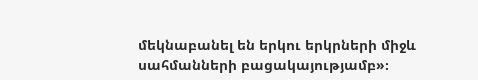մեկնաբանել են երկու երկրների միջև սահմանների բացակայությամբ»։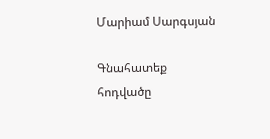Մարիամ Սարգսյան

Գնահատեք հոդվածը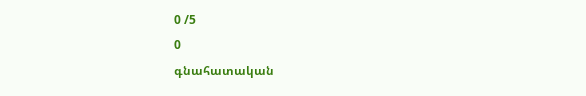0 /5
0
գնահատական